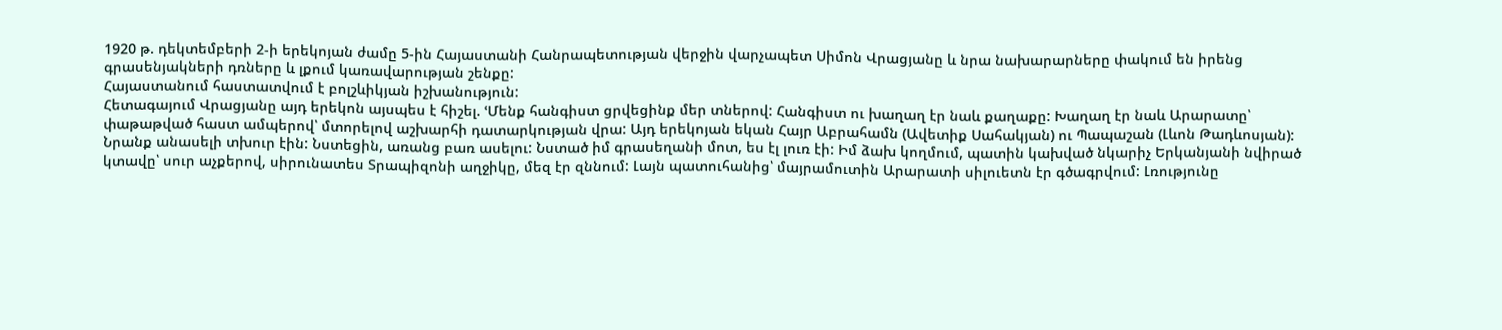1920 թ. դեկտեմբերի 2-ի երեկոյան ժամը 5-ին Հայաստանի Հանրապետության վերջին վարչապետ Սիմոն Վրացյանը և նրա նախարարները փակում են իրենց գրասենյակների դռները և լքում կառավարության շենքը:
Հայաստանում հաստատվում է բոլշևիկյան իշխանություն:
Հետագայում Վրացյանը այդ երեկոն այսպես է հիշել. ՙՄենք հանգիստ ցրվեցինք մեր տներով: Հանգիստ ու խաղաղ էր նաև քաղաքը: Խաղաղ էր նաև Արարատը՝ փաթաթված հաստ ամպերով՝ մտորելով աշխարհի դատարկության վրա: Այդ երեկոյան եկան Հայր Աբրահամն (Ավետիք Սահակյան) ու Պապաշան (Լևոն Թադևոսյան): Նրանք անասելի տխուր էին: Նստեցին, առանց բառ ասելու: Նստած իմ գրասեղանի մոտ, ես էլ լուռ էի: Իմ ձախ կողմում, պատին կախված նկարիչ Երկանյանի նվիրած կտավը՝ սուր աչքերով, սիրունատես Տրապիզոնի աղջիկը, մեզ էր զննում: Լայն պատուհանից՝ մայրամուտին Արարատի սիլուետն էր գծագրվում: Լռությունը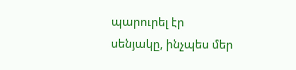պարուրել էր սենյակը, ինչպես մեր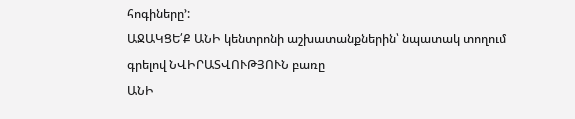հոգիները՚:
ԱՋԱԿՑԵ՛Ք ԱՆԻ կենտրոնի աշխատանքներին՝ նպատակ տողում գրելով ՆՎԻՐԱՏՎՈՒԹՅՈՒՆ բառը
ԱՆԻ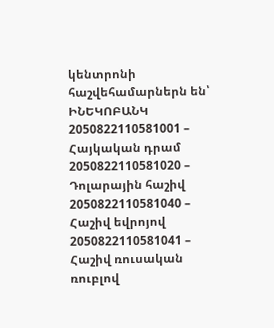կենտրոնի հաշվեհամարներն են՝ ԻՆԵԿՈԲԱՆԿ
2050822110581001 – Հայկական դրամ
2050822110581020 – Դոլարային հաշիվ
2050822110581040 – Հաշիվ եվրոյով
2050822110581041 – Հաշիվ ռուսական ռուբլով